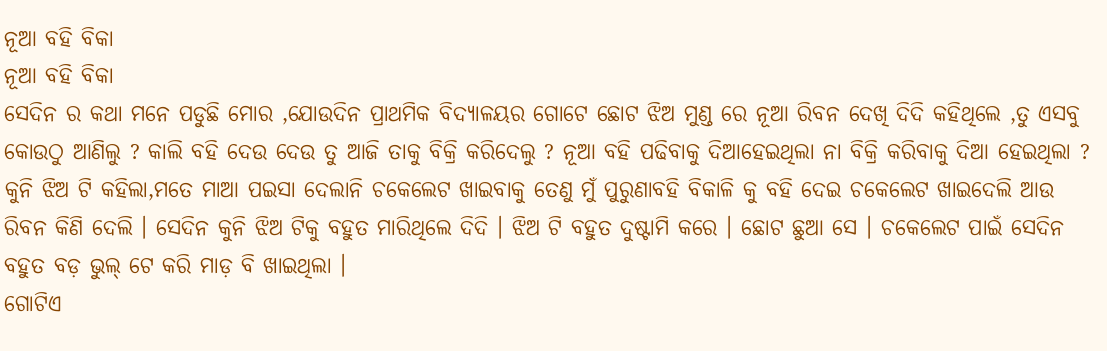ନୂଆ ବହି ବିକା
ନୂଆ ବହି ବିକା
ସେଦିନ ର କଥା ମନେ ପଡୁଛି ମୋର ,ଯୋଉଦିନ ପ୍ରାଥମିକ ବିଦ୍ୟାଳୟର ଗୋଟେ ଛୋଟ ଝିଅ ମୁଣ୍ଡ ରେ ନୂଆ ରିବନ ଦେଖି ଦିଦି କହିଥିଲେ ,ତୁ ଏସବୁ କୋଉଠୁ ଆଣିଲୁ ? କାଲି ବହି ଦେଉ ଦେଉ ତୁ ଆଜି ତାକୁ ବିକ୍ରି କରିଦେଲୁ ? ନୂଆ ବହି ପଢିବାକୁ ଦିଆହେଇଥିଲା ନା ବିକ୍ରି କରିବାକୁ ଦିଆ ହେଇଥିଲା ? କୁନି ଝିଅ ଟି କହିଲା,ମତେ ମାଆ ପଇସା ଦେଲାନି ଚକେଲେଟ ଖାଇବାକୁ ତେଣୁ ମୁଁ ପୁରୁଣାବହି ବିକାଳି କୁ ବହି ଦେଇ ଚକେଲେଟ ଖାଇଦେଲି ଆଉ ରିବନ କିଣି ଦେଲି । ସେଦିନ କୁନି ଝିଅ ଟିକୁ ବହୁତ ମାରିଥିଲେ ଦିଦି । ଝିଅ ଟି ବହୁତ ଦୁଷ୍ଟାମି କରେ । ଛୋଟ ଛୁଆ ସେ । ଚକେଲେଟ ପାଇଁ ସେଦିନ ବହୁତ ବଡ଼ ଭୁଲ୍ ଟେ କରି ମାଡ଼ ବି ଖାଇଥିଲା ।
ଗୋଟିଏ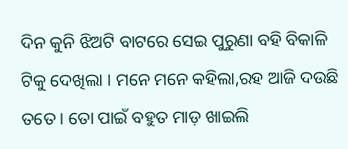ଦିନ କୁନି ଝିଅଟି ବାଟରେ ସେଇ ପୁରୁଣା ବହି ବିକାଳି ଟିକୁ ଦେଖିଲା । ମନେ ମନେ କହିଲା,ରହ ଆଜି ଦଉଛି ତତେ । ତୋ ପାଇଁ ବହୁତ ମାଡ଼ ଖାଇଲି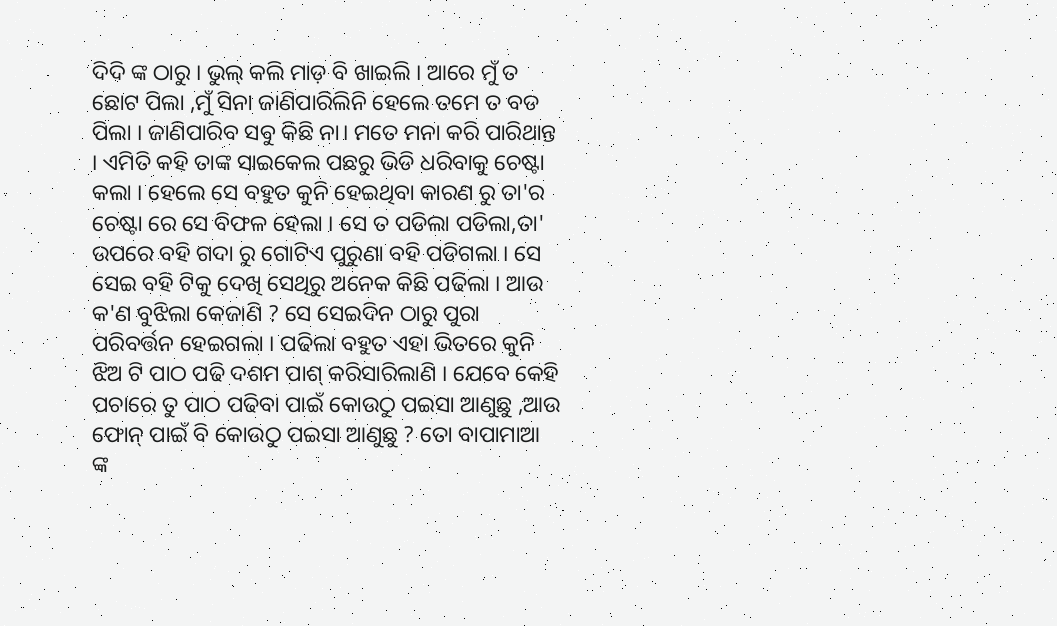ଦିଦି ଙ୍କ ଠାରୁ । ଭୁଲ୍ କଲି ମାଡ଼ ବି ଖାଇଲି । ଆରେ ମୁଁ ତ ଛୋଟ ପିଲା ,ମୁଁ ସିନା ଜାଣିପାରିଲିନି ହେଲେ ତମେ ତ ବଡ ପିଲା । ଜାଣିପାରିବ ସବୁ କିଛି ନା। ମତେ ମନା କରି ପାରିଥାନ୍ତ । ଏମିତି କହି ତାଙ୍କ ସାଇକେଲ ପଛରୁ ଭିଡି ଧରିବାକୁ ଚେଷ୍ଟା କଲା । ହେଲେ ସେ ବହୁତ କୁନି ହେଇଥିବା କାରଣ ରୁ ତା'ର ଚେଷ୍ଟା ରେ ସେ ବିଫଳ ହେଲା । ସେ ତ ପଡିଲା ପଡିଲା,ତା' ଉପରେ ବହି ଗଦା ରୁ ଗୋଟିଏ ପୁରୁଣା ବହି ପଡିଗଲା । ସେ ସେଇ ବହି ଟିକୁ ଦେଖି ସେଥିରୁ ଅନେକ କିଛି ପଢିଲା । ଆଉ କ'ଣ ବୁଝିଲା କେଜାଣି ? ସେ ସେଇଦିନ ଠାରୁ ପୁରା ପରିବର୍ତ୍ତନ ହେଇଗଲା । ପଢିଲା ବହୁତ ଏହା ଭିତରେ କୁନି ଝିଅ ଟି ପାଠ ପଢି ଦଶମ ପାଶ୍ କରିସାରିଲାଣି । ଯେବେ କେହି ପଚାରେ ତୁ ପାଠ ପଢିବା ପାଇଁ କୋଉଠୁ ପଇସା ଆଣୁଛୁ ,ଆଉ ଫୋନ୍ ପାଇଁ ବି କୋଉଠୁ ପଇସା ଆଣୁଛୁ ? ତୋ ବାପାମାଆ ଙ୍କ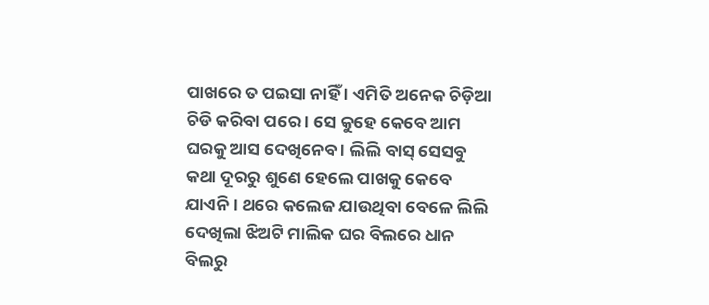ପାଖରେ ତ ପଇସା ନାହିଁ । ଏମିତି ଅନେକ ଚିଡ଼ିଆ ଚିଡି କରିବା ପରେ । ସେ କୁହେ କେବେ ଆମ ଘରକୁ ଆସ ଦେଖିନେବ । ଲିଲି ବାସ୍ ସେସବୁ କଥା ଦୂରରୁ ଶୁଣେ ହେଲେ ପାଖକୁ କେବେ ଯାଏନି । ଥରେ କଲେଜ ଯାଉଥିବା ବେଳେ ଲିଲି ଦେଖିଲା ଝିଅଟି ମାଲିକ ଘର ବିଲରେ ଧାନ ବିଲରୁ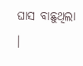ଘାସ ବାଛୁଥିଲା ।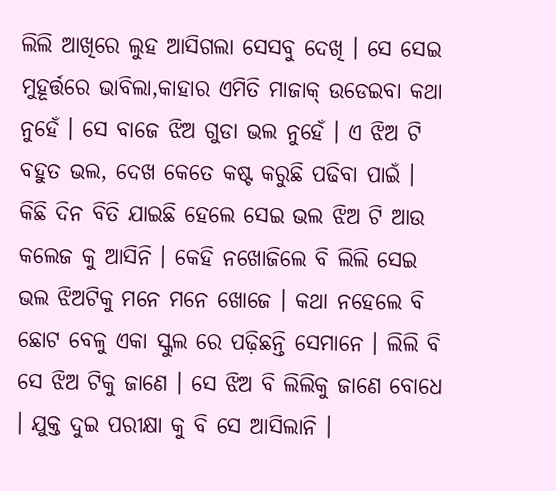ଲିଲି ଆଖିରେ ଲୁହ ଆସିଗଲା ସେସବୁ ଦେଖି । ସେ ସେଇ ମୁହୂର୍ତ୍ତରେ ଭାବିଲା,କାହାର ଏମିତି ମାଜାକ୍ ଉଡେଇବା କଥା ନୁହେଁ । ସେ ବାଜେ ଝିଅ ଗୁଡା ଭଲ ନୁହେଁ । ଏ ଝିଅ ଟି ବହୁତ ଭଲ, ଦେଖ କେତେ କଷ୍ଟ କରୁଛି ପଢିବା ପାଇଁ ।
କିଛି ଦିନ ବିତି ଯାଇଛି ହେଲେ ସେଇ ଭଲ ଝିଅ ଟି ଆଉ କଲେଜ କୁ ଆସିନି । କେହି ନଖୋଜିଲେ ବି ଲିଲି ସେଇ ଭଲ ଝିଅଟିକୁ ମନେ ମନେ ଖୋଜେ । କଥା ନହେଲେ ବି ଛୋଟ ବେଳୁ ଏକା ସ୍କୁଲ ରେ ପଢ଼ିଛନ୍ତି ସେମାନେ । ଲିଲି ବି ସେ ଝିଅ ଟିକୁ ଜାଣେ । ସେ ଝିଅ ବି ଲିଲିକୁ ଜାଣେ ବୋଧେ । ଯୁକ୍ତ ଦୁଇ ପରୀକ୍ଷା କୁ ବି ସେ ଆସିଲାନି ।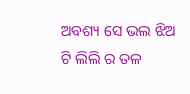ଅବଶ୍ୟ ସେ ଭଲ ଝିଅ ଟି ଲିଲି ର ତଳ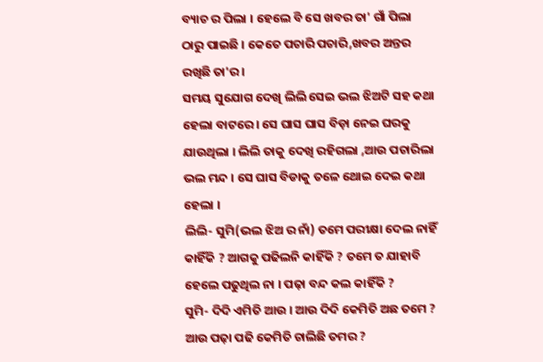ବ୍ୟାଚ ର ପିଲା । ହେଲେ ବି ସେ ଖବର ତା' ଗାଁ ପିଲା ଠାରୁ ପାଇଛି । କେତେ ପଚାରି ପଚାରି,ଖବର ଅନ୍ତର ରଖିଛି ତା'ର ।
ସମୟ ସୁଯୋଗ ଦେଖି ଲିଲି ସେଇ ଭଲ ଝିଅଟି ସହ କଥା ହେଲା ବାଟରେ । ସେ ଘାସ ଘାସ ବିଡ଼ା ନେଇ ଘରକୁ ଯାଉଥିଲା । ଲିଲି ତାକୁ ଦେଖି ରହିଗଲା ,ଆଉ ପଚାରିଲା ଭଲ ମନ୍ଦ । ସେ ଘାସ ବିଡାକୁ ତଳେ ଥୋଇ ଦେଇ କଥା ହେଲା ।
ଲିଲି- ସୁମି(ଭଲ ଝିଅ ର ନାଁ) ତମେ ପରୀକ୍ଷା ଦେଲ ନାହିଁ କାହିଁକି ? ଆଗକୁ ପଢିଲନି କାହିଁକି ? ତମେ ତ ଯାହାବି ହେଲେ ପଢୁଥିଲ ନା । ପଢ଼ା ବନ୍ଦ କଲ କାହିଁକି ?
ସୁମି- ଦିଦି ଏମିତି ଆଉ । ଆଉ ଦିଦି କେମିତି ଅଛ ତମେ ? ଆଉ ପଢ଼ା ପଢି କେମିତି ଚାଲିଛି ତମର ?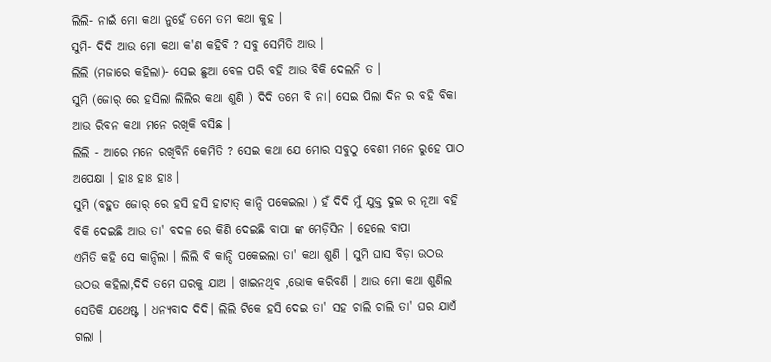ଲିଲି- ନାଇଁ ମୋ କଥା ନୁହେଁ ତମେ ତମ କଥା କୁହ ।
ସୁମି- ଦିଦି ଆଉ ମୋ କଥା କ'ଣ କହିବି ? ସବୁ ସେମିତି ଆଉ ।
ଲିଲି (ମଜାରେ କହିଲା)- ସେଇ ଛୁଆ ବେଳ ପରି ବହି ଆଉ ବିକି ଦେଲନି ତ ।
ସୁମି (ଜୋର୍ ରେ ହସିଲା ଲିଲିର କଥା ଶୁଣି ) ଦିଦି ତମେ ବି ନା। ସେଇ ପିଲା ଦିନ ର ବହି ବିକା ଆଉ ରିବନ କଥା ମନେ ରଖିକି ବସିଛ ।
ଲିଲି - ଆରେ ମନେ ରଖିବିନି କେମିତି ? ସେଇ କଥା ଯେ ମୋର ସବୁଠୁ ବେଶୀ ମନେ ରୁହେ ପାଠ ଅପେକ୍ଷା । ହାଃ ହାଃ ହାଃ ।
ସୁମି (ବହୁତ ଜୋର୍ ରେ ହସି ହସି ହାଟାତ୍ କାନ୍ଦି ପକେଇଲା ) ହଁ ଦିଦି ମୁଁ ଯୁକ୍ତ ଦୁଇ ର ନୂଆ ବହି ବିକି ଦେଇଛି ଆଉ ତା' ବଦଳ ରେ କିଣି ଦେଇଛି ବାପା ଙ୍କ ମେଡ଼ିସିନ । ହେଲେ ବାପା
ଏମିତି କହି ସେ କାନ୍ଦିଲା । ଲିଲି ବି କାନ୍ଦି ପକେଇଲା ତା' କଥା ଶୁଣି । ସୁମି ଘାସ ବିଡ଼ା ଉଠଉ ଉଠଉ କହିଲା,ଦିଦି ତମେ ଘରକୁ ଯାଅ । ଖାଇନଥିବ ,ଭୋକ କରିବଣି । ଆଉ ମୋ କଥା ଶୁଣିଲ ସେତିକି ଯଥେଷ୍ଟ । ଧନ୍ୟବାଦ ଦିଦି। ଲିଲି ଟିକେ ହସି ଦେଇ ତା' ସହ ଚାଲି ଚାଲି ତା' ଘର ଯାଏଁ ଗଲା ।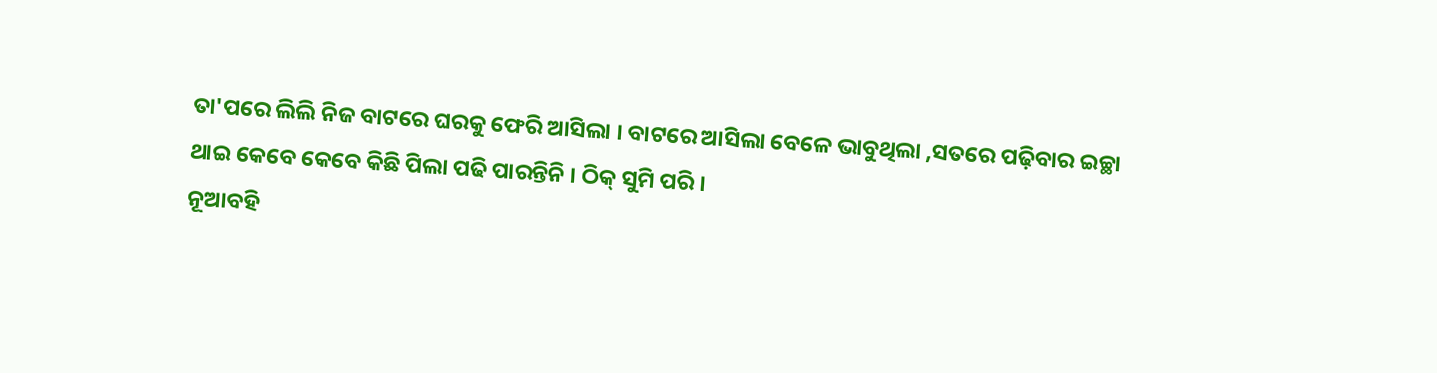ତା'ପରେ ଲିଲି ନିଜ ବାଟରେ ଘରକୁ ଫେରି ଆସିଲା । ବାଟରେ ଆସିଲା ବେଳେ ଭାବୁଥିଲା ,ସତରେ ପଢ଼ିବାର ଇଚ୍ଛା ଥାଇ କେବେ କେବେ କିଛି ପିଲା ପଢି ପାରନ୍ତିନି । ଠିକ୍ ସୁମି ପରି ।
ନୂଆବହି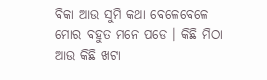ବିକା ଆଉ ସୁମି କଥା ବେଳେବେଳେ ମୋର ବହୁତ ମନେ ପଡେ । କିଛି ମିଠା ଆଉ କିଛି ଖଟା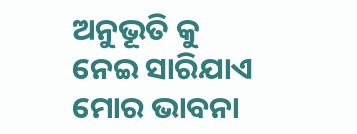ଅନୁଭୂତି କୁ ନେଇ ସାରିଯାଏ ମୋର ଭାବନା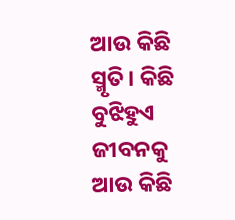ଆଉ କିଛି ସ୍ମୃତି। କିଛି ବୁଝିହୁଏ ଜୀବନକୁ ଆଉ କିଛି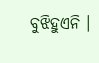ବୁଝିହୁଏନି ।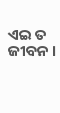ଏଇ ତ ଜୀବନ ।